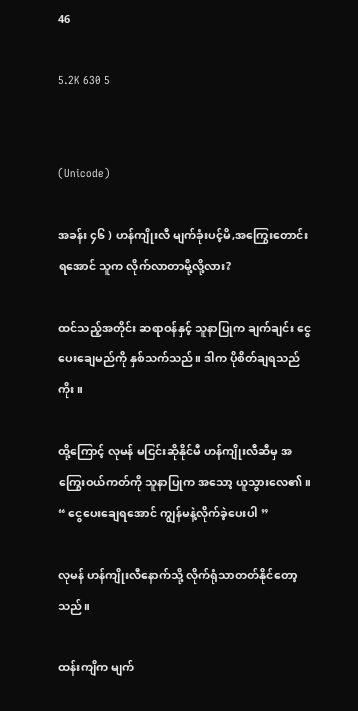46

5.2K 630 5


(Unicode)

အခန်း ၄၆ ) ဟန်ကျိုးလီ မျက်ခုံးပင့်မိ,အကြွေးတောင်းရအောင် သူက လိုက်လာတာမို့လို့လား?

ထင်သည့်အတိုင်း ဆရာဝန်နှင့် သူနာပြုက ချက်ချင်း ငွေပေးချေမည်ကို နှစ်သက်သည်။ ဒါက ပိုစိတ်ချရသည်ကိုး။

ထို့ကြောင့် လုမန် မငြင်းဆိုနိုင်မီ ဟန်ကျိုးလီဆီမှ အကြွေးဝယ်ကတ်ကို သူနာပြုက အသော့ ယူသွားလေ၏။
“ ငွေပေးချေရအောင် ကျွန်မနဲ့လိုက်ခဲ့ပေးပါ ”

လုမန် ဟန်ကျိုးလီနောက်သို့ လိုက်ရုံသာတတ်နိုင်တော့သည်။

ထန်းကျိက မျက်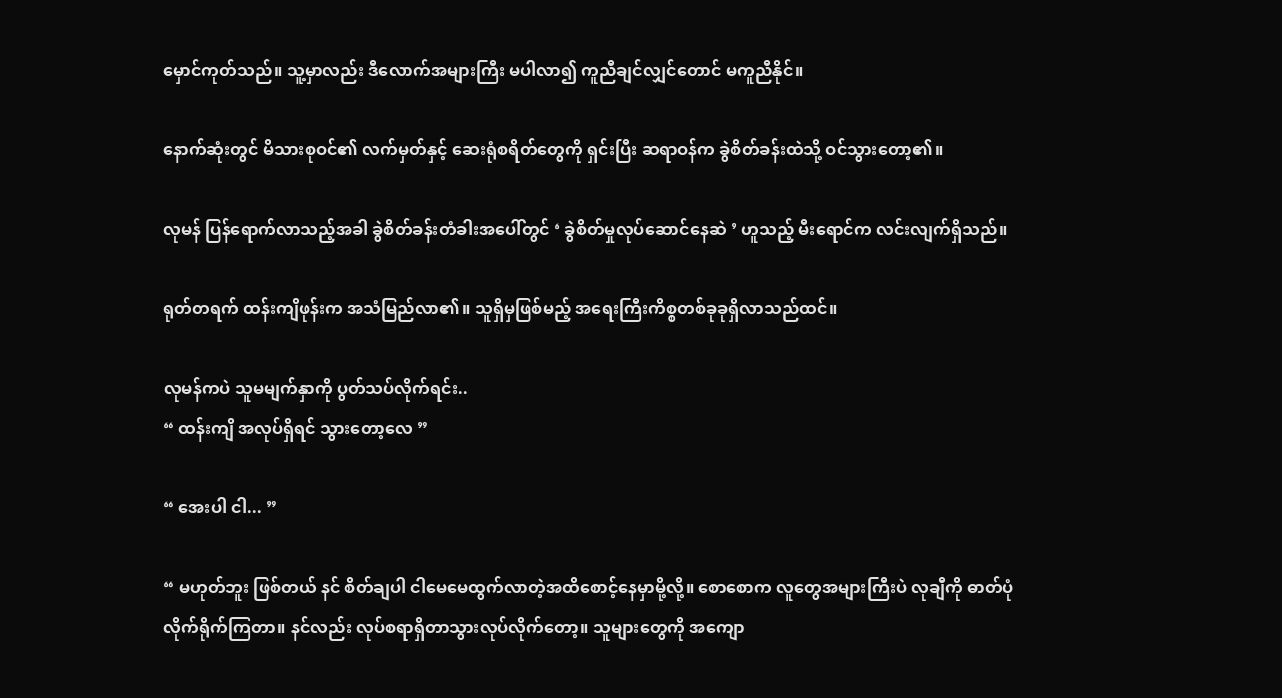မှောင်ကုတ်သည်။ သူ့မှာလည်း ဒီလောက်အများကြီး မပါလာ၍ ကူညီချင်လျှင်တောင် မကူညီနိုင်။

နောက်ဆုံးတွင် မိသားစုဝင်၏ လက်မှတ်နှင့် ဆေးရုံစရိတ်တွေကို ရှင်းပြီး ဆရာဝန်က ခွဲစိတ်ခန်းထဲသို့ ဝင်သွားတော့၏။

လုမန် ပြန်ရောက်လာသည့်အခါ ခွဲစိတ်ခန်းတံခါးအပေါ်တွင် ‘ ခွဲစိတ်မှုလုပ်ဆောင်နေဆဲ ’ ဟူသည့် မီးရောင်က လင်းလျက်ရှိသည်။

ရုတ်တရက် ထန်းကျိဖုန်းက အသံမြည်လာ၏။ သူရှိမှဖြစ်မည့် အရေးကြီးကိစ္စတစ်ခုခုရှိလာသည်ထင်။

လုမန်ကပဲ သူမမျက်နှာကို ပွတ်သပ်လိုက်ရင်း..
“ ထန်းကျိ အလုပ်ရှိရင် သွားတော့လေ ”

“ အေးပါ ငါ... ”

“ မဟုတ်ဘူး ဖြစ်တယ် နင် စိတ်ချပါ ငါမေမေထွက်လာတဲ့အထိစောင့်နေမှာမို့လို့။ စောစောက လူတွေအများကြီးပဲ လုချီကို ဓာတ်ပုံလိုက်ရိုက်ကြတာ။ နင်လည်း လုပ်စရာရှိတာသွားလုပ်လိုက်တော့။ သူများတွေကို အကျော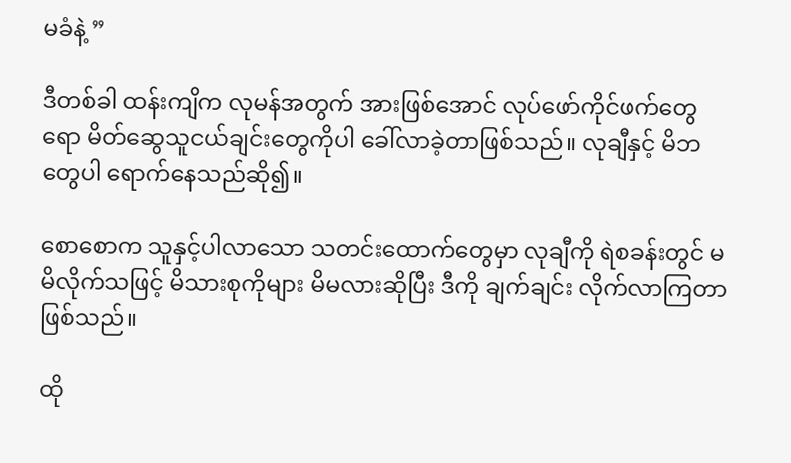မခံနဲ့ ”

ဒီတစ်ခါ ထန်းကျိက လုမန်အတွက် အားဖြစ်အောင် လုပ်ဖော်ကိုင်ဖက်တွေရော မိတ်ဆွေသူငယ်ချင်းတွေကိုပါ ခေါ်လာခဲ့တာဖြစ်သည်။ လုချီနှင့် မိဘတွေပါ ရောက်နေသည်ဆို၍။

စောစောက သူနှင့်ပါလာသော သတင်းထောက်တွေမှာ လုချီကို ရဲစခန်းတွင် မမိလိုက်သဖြင့် မိသားစုကိုများ မိမလားဆိုပြီး ဒီကို ချက်ချင်း လိုက်လာကြတာဖြစ်သည်။

ထို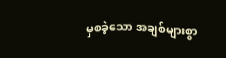မှစခဲ့သော အချစ်များစွာ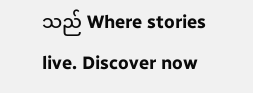သည် Where stories live. Discover now